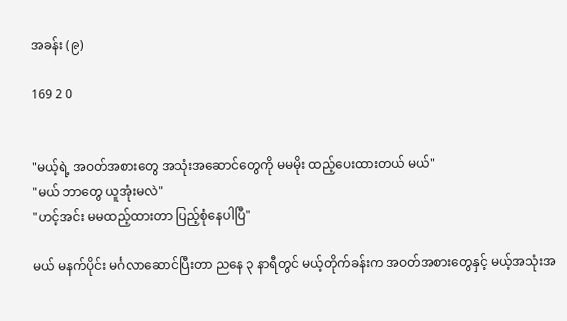အခန်း (၉)

169 2 0


"မယ့်ရဲ့ အဝတ်အစားတွေ အသုံးအဆောင်တွေကို မမမိုး ထည့်ပေးထားတယ် မယ်"
"မယ် ဘာတွေ ယူအုံးမလဲ"
"ဟင့်အင်း မမထည့်ထားတာ ပြည့်စုံနေပါပြီ"

မယ် မနက်ပိုင်း မင်္ဂလာဆောင်ပြီးတာ ညနေ ၃ နာရီတွင် မယ့်တိုက်ခန်းက အဝတ်အစားတွေနှင့် မယ့်အသုံးအ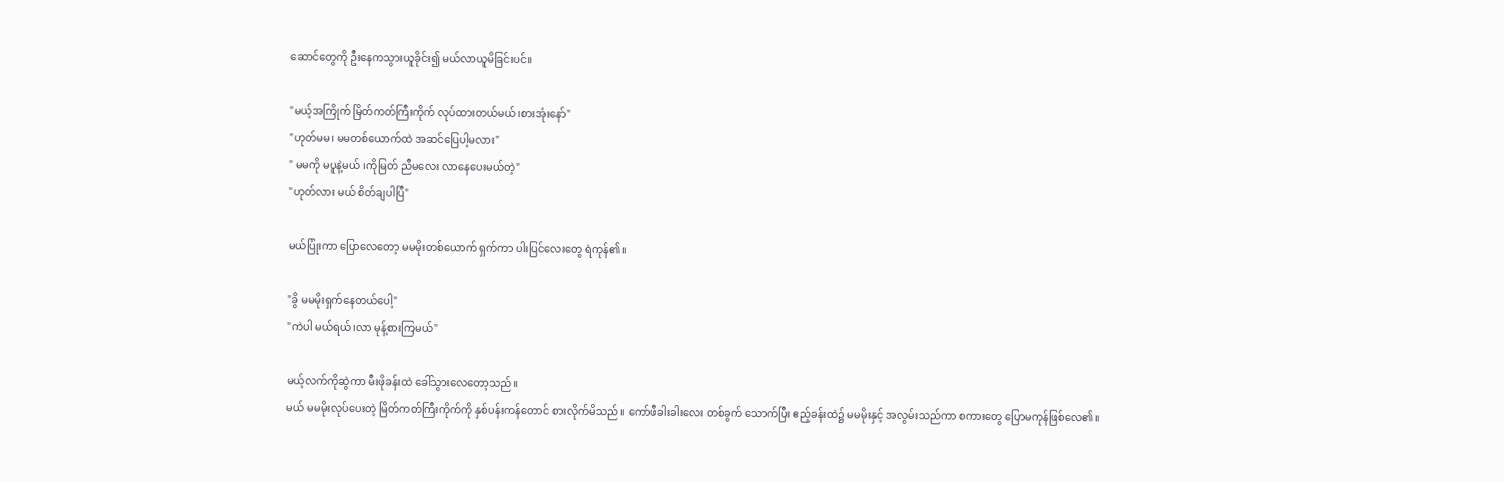ဆောင်တွေကို ဦးနေကသွားယူခိုင်း၍ မယ်လာယူမိခြင်းပင်။

"မယ့်အကြိုက် မြိတ်ကတ်ကြီးကိုက် လုပ်ထားတယ်မယ်၊စားအုံးနော်"
"ဟုတ်မမ၊ မမတစ်ယောက်ထဲ အဆင်ပြေပါ့မလား"
" မမကို မပူနဲ့မယ် ၊ကိုမြတ် ညီမလေး လာနေပေးမယ်တဲ့"
"ဟုတ်လား မယ် စိတ်ချပါပြီ"

မယ်ပြုံးကာ ပြောလေတော့ မမမိုးတစ်ယောက် ရှက်ကာ ပါးပြင်လေးတွေ ရဲကုန်၏။

"ခွိ မမမိုးရှက်နေတယ်ပေါ့"
"ကဲပါ မယ်ရယ်၊လာ မုန့်စားကြမယ်"

မယ့်လက်ကိုဆွဲကာ မီးဖိုခန်းထဲ ခေါ်သွားလေတော့သည်။
မယ် မမမိုးလုပ်ပေးတဲ့ မြိတ်ကတ်ကြီးကိုက်ကို နှစ်ပန်းကန်တောင် စားလိုက်မိသည်။ ကော်ဖီခါးခါးလေး တစ်ခွက် သောက်ပြီး ဧည့်ခန်းထဲ၌ မမမိုးနှင့် အလွမ်းသည်ကာ စကားတွေ ပြောမကုန်ဖြစ်လေ၏။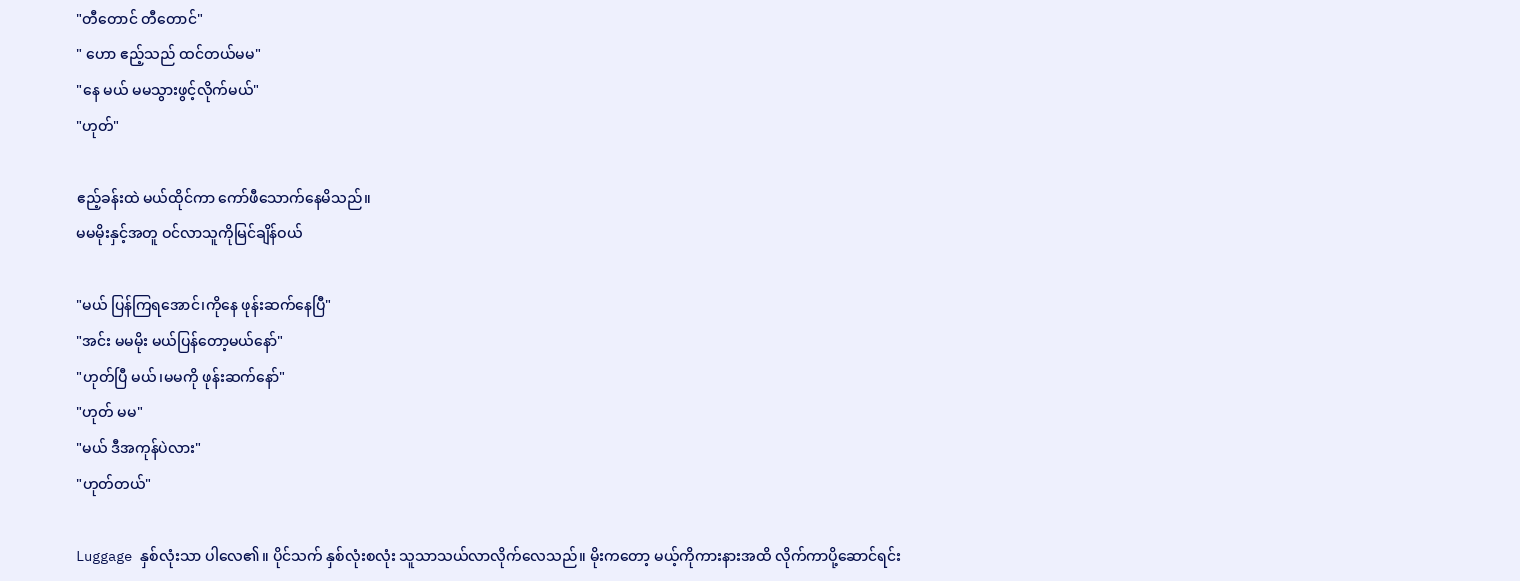"တီတောင် တီတောင်"
" ဟော ဧည့်သည် ထင်တယ်မမ"
"နေ မယ် မမသွားဖွင့်လိုက်မယ်"
"ဟုတ်"

ဧည့်ခန်းထဲ မယ်ထိုင်ကာ ကော်ဖီသောက်နေမိသည်။
မမမိုးနှင့်အတူ ဝင်လာသူကိုမြင်ချိန်ဝယ်

"မယ် ပြန်ကြရအောင်၊ကိုနေ ဖုန်းဆက်နေပြီ"
"အင်း မမမိုး မယ်ပြန်တော့မယ်နော်"
"ဟုတ်ပြီ မယ်၊မမကို ဖုန်းဆက်နော်"
"ဟုတ် မမ"
"မယ် ဒီအကုန်ပဲလား"
"ဟုတ်တယ်"

Luggage နှစ်လုံးသာ ပါလေ၏။ ပိုင်သက် နှစ်လုံးစလုံး သူသာသယ်လာလိုက်လေသည်။ မိုးကတော့ မယ့်ကိုကားနားအထိ လိုက်ကာပို့ဆောင်ရင်း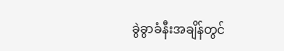ခွဲခွာခံနီးအချိန်တွင်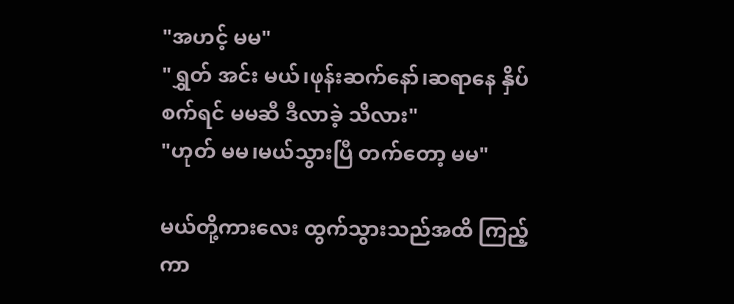"အဟင့် မမ"
"ရွှတ် အင်း မယ်၊ဖုန်းဆက်နော်၊ဆရာနေ နှိပ်စက်ရင် မမဆီ ဒီလာခဲ့ သိလား"
"ဟုတ် မမ၊မယ်သွားပြီ တက်တော့ မမ"

မယ်တို့ကားလေး ထွက်သွားသည်အထိ ကြည့်ကာ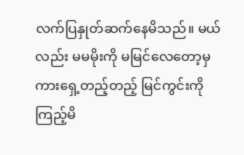လက်ပြနှုတ်ဆက်နေမိသည်။ မယ်လည်း မမမိုးကို မမြင်လေတော့မှ ကားရှေ့တည့်တည့် မြင်ကွင်းကို ကြည့်မိ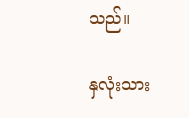သည်။

နှလုံးသား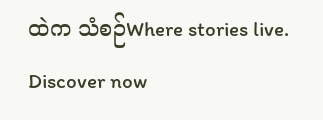ထဲက သံစဉ်Where stories live. Discover now